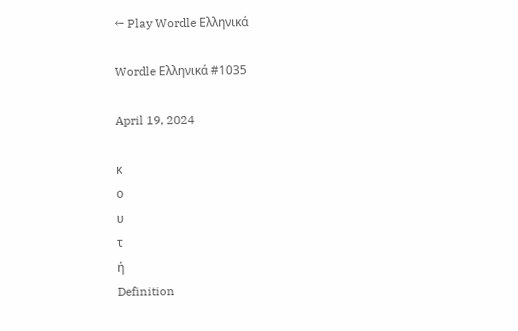← Play Wordle Ελληνικά

Wordle Ελληνικά #1035

April 19, 2024

κ
ο
υ
τ
ή
Definition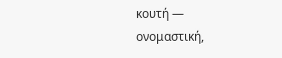κουτή — ονομαστική,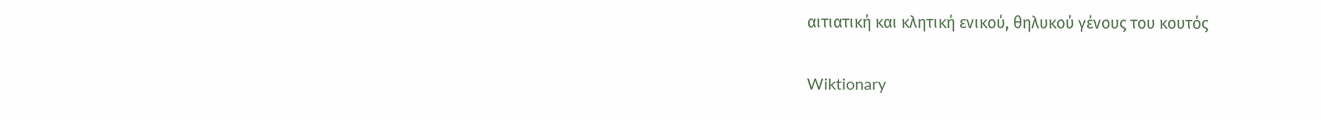αιτιατική και κλητική ενικού, θηλυκού γένους του κουτός

Wiktionary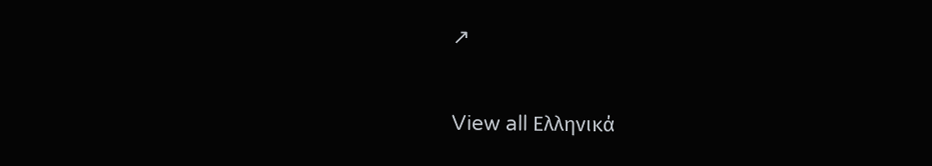↗

View all Ελληνικά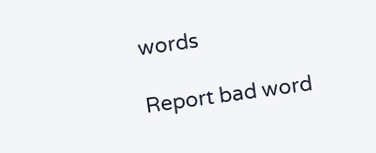words

Report bad word